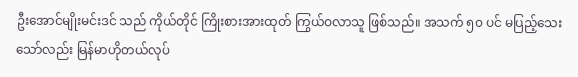ဦးအောင်မျိုးမင်းဒင် သည် ကိုယ်တိုင် ကြိုးစားအားထုတ် ကြွယ်ဝလာသူ ဖြစ်သည်။ အသက် ၅၀ ပင် မပြည့်သေး သော်လည်း မြန်မာဟိုတယ်လုပ်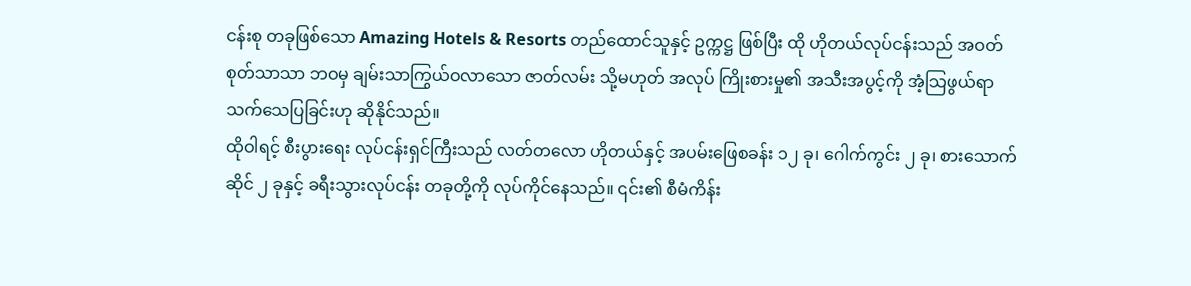ငန်းစု တခုဖြစ်သော Amazing Hotels & Resorts တည်ထောင်သူနှင့် ဥက္ကဋ္ဌ ဖြစ်ပြီး ထို ဟိုတယ်လုပ်ငန်းသည် အဝတ်စုတ်သာသာ ဘဝမှ ချမ်းသာကြွယ်ဝလာသော ဇာတ်လမ်း သို့မဟုတ် အလုပ် ကြိုးစားမှု၏ အသီးအပွင့်ကို အံ့သြဖွယ်ရာ သက်သေပြခြင်းဟု ဆိုနိုင်သည်။
ထိုဝါရင့် စီးပွားရေး လုပ်ငန်းရှင်ကြီးသည် လတ်တလော ဟိုတယ်နှင့် အပမ်းဖြေစခန်း ၁၂ ခု၊ ဂေါက်ကွင်း ၂ ခု၊ စားသောက်ဆိုင် ၂ ခုနှင့် ခရီးသွားလုပ်ငန်း တခုတို့ကို လုပ်ကိုင်နေသည်။ ၎င်း၏ စီမံကိန်း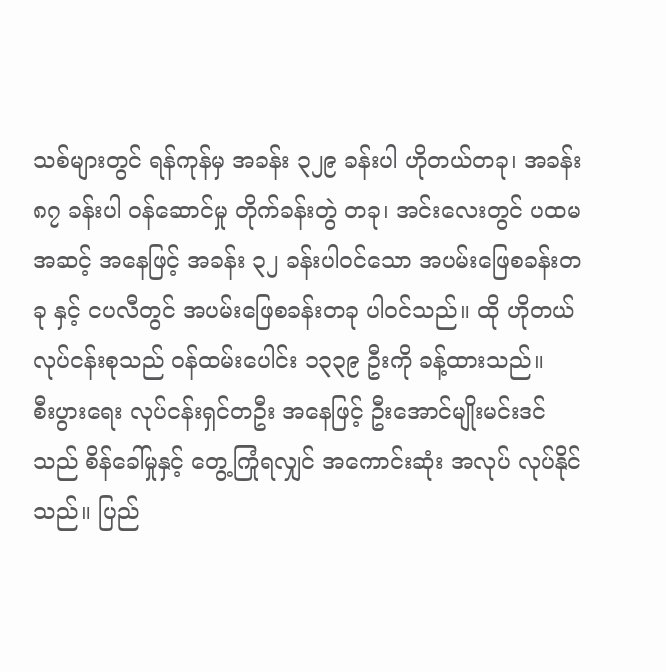သစ်များတွင် ရန်ကုန်မှ အခန်း ၃၂၉ ခန်းပါ ဟိုတယ်တခု၊ အခန်း ၈၇ ခန်းပါ ဝန်ဆောင်မှု တိုက်ခန်းတွဲ တခု၊ အင်းလေးတွင် ပထမအဆင့် အနေဖြင့် အခန်း ၃၂ ခန်းပါဝင်သော အပမ်းဖြေစခန်းတခု နှင့် ငပလီတွင် အပမ်းဖြေစခန်းတခု ပါဝင်သည်။ ထို ဟိုတယ် လုပ်ငန်းစုသည် ဝန်ထမ်းပေါင်း ၁၃၃၉ ဦးကို ခန့်ထားသည်။
စီးပွားရေး လုပ်ငန်းရှင်တဦး အနေဖြင့် ဦးအောင်မျိုးမင်းဒင် သည် စိန်ခေါ်မှုနှင့် တွေ့ကြုံရလျှင် အကောင်းဆုံး အလုပ် လုပ်နိုင်သည်။ ပြည်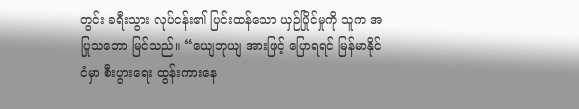တွင်း ခရီးသွား လုပ်ငန်း၏ ပြင်းထန်သော ယှဉ်ပြိုင်မှုကို သူက အပြုသဘော မြင်သည်။ “ယျေဘုယျ အားဖြင့် ပြောရရင် မြန်မာနိုင်ငံမှာ စီးပွားရေး ထွန်းကားနေ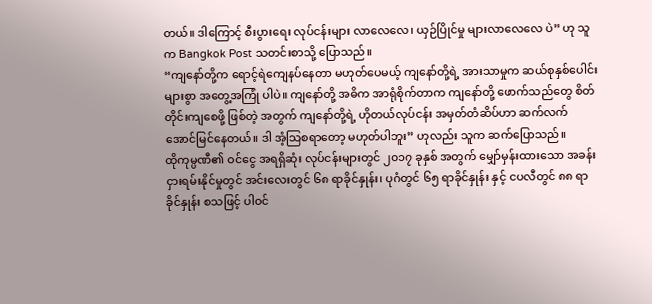တယ်။ ဒါကြောင့် စီးပွားရေး လုပ်ငန်းများ လာလေလေ၊ ယှဉ်ပြိုင်မှု များလာလေလေ ပဲ” ဟု သူက Bangkok Post သတင်းစာသို့ ပြောသည်။
“ကျနော်တို့က ရောင့်ရဲကျေနပ်နေတာ မဟုတ်ပေမယ့် ကျနော်တို့ရဲ့ အားသာမှုက ဆယ်စုနှစ်ပေါင်းများစွာ အတွေ့အကြုံ ပါပဲ။ ကျနော်တို့ အဓိက အာရုံစိုက်တာက ကျနော်တို့ ဖောက်သည်တွေ စိတ်တိုင်းကျစေဖို့ ဖြစ်တဲ့ အတွက် ကျနော်တို့ရဲ့ ဟိုတယ်လုပ်ငန်း အမှတ်တံဆိပ်ဟာ ဆက်လက် အောင်မြင်နေတယ်။ ဒါ အံ့သြစရာတော့ မဟုတ်ပါဘူး” ဟုလည်း သူက ဆက်ပြောသည်။
ထိုကုမ္ပဏီ၏ ဝင်ငွေ အရရှိဆုံး လုပ်ငန်းများတွင် ၂၀၁၇ ခုနှစ် အတွက် မျှော်မှန်းထားသော အခန်း ငှားရမ်းနိုင်မှုတွင် အင်းလေးတွင် ၆၈ ရာခိုင်နှုန်း၊ ပုဂံတွင် ၆၅ ရာခိုင်နှုန်း နှင့် ငပလီတွင် ၈၈ ရာခိုင်နှုန်း စသဖြင့် ပါဝင်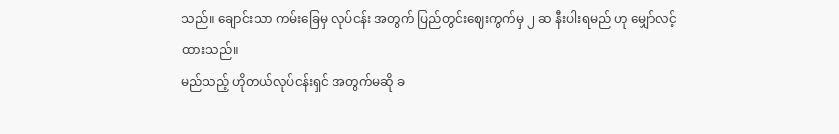သည်။ ချောင်းသာ ကမ်းခြေမှ လုပ်ငန်း အတွက် ပြည်တွင်းဈေးကွက်မှ ၂ ဆ နီးပါးရမည် ဟု မျှော်လင့်ထားသည်။
မည်သည့် ဟိုတယ်လုပ်ငန်းရှင် အတွက်မဆို ခ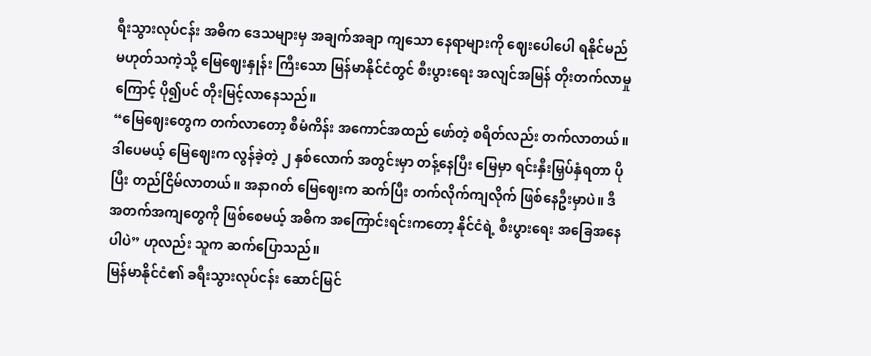ရီးသွားလုပ်ငန်း အဓိက ဒေသများမှ အချက်အချာ ကျသော နေရာများကို ဈေးပေါပေါ ရနိုင်မည် မဟုတ်သကဲ့သို့ မြေဈေးနှုန်း ကြီးသော မြန်မာနိုင်ငံတွင် စီးပွားရေး အလျင်အမြန် တိုးတက်လာမှုကြောင့် ပို၍ပင် တိုးမြင့်လာနေသည်။
“မြေဈေးတွေက တက်လာတော့ စီမံကိန်း အကောင်အထည် ဖော်တဲ့ စရိတ်လည်း တက်လာတယ်။ ဒါပေမယ့် မြေဈေးက လွန်ခဲ့တဲ့ ၂ နှစ်လောက် အတွင်းမှာ တန့်နေပြီး မြေမှာ ရင်းနှီးမြှပ်နှံရတာ ပိုပြီး တည်ငြိမ်လာတယ်။ အနာဂတ် မြေဈေးက ဆက်ပြီး တက်လိုက်ကျလိုက် ဖြစ်နေဦးမှာပဲ။ ဒီ အတက်အကျတွေကို ဖြစ်စေမယ့် အဓိက အကြောင်းရင်းကတော့ နိုင်ငံရဲ့ စီးပွားရေး အခြေအနေပါပဲ” ဟုလည်း သူက ဆက်ပြောသည်။
မြန်မာနိုင်ငံ၏ ခရီးသွားလုပ်ငန်း ဆောင်မြင်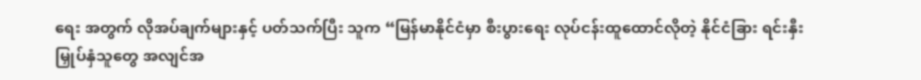ရေး အတွက် လိုအပ်ချက်များနှင့် ပတ်သက်ပြီး သူက “မြန်မာနိုင်ငံမှာ စီးပွားရေး လုပ်ငန်းထူထောင်လိုတဲ့ နိုင်ငံခြား ရင်းနှီးမြှုပ်နှံသူတွေ အလျင်အ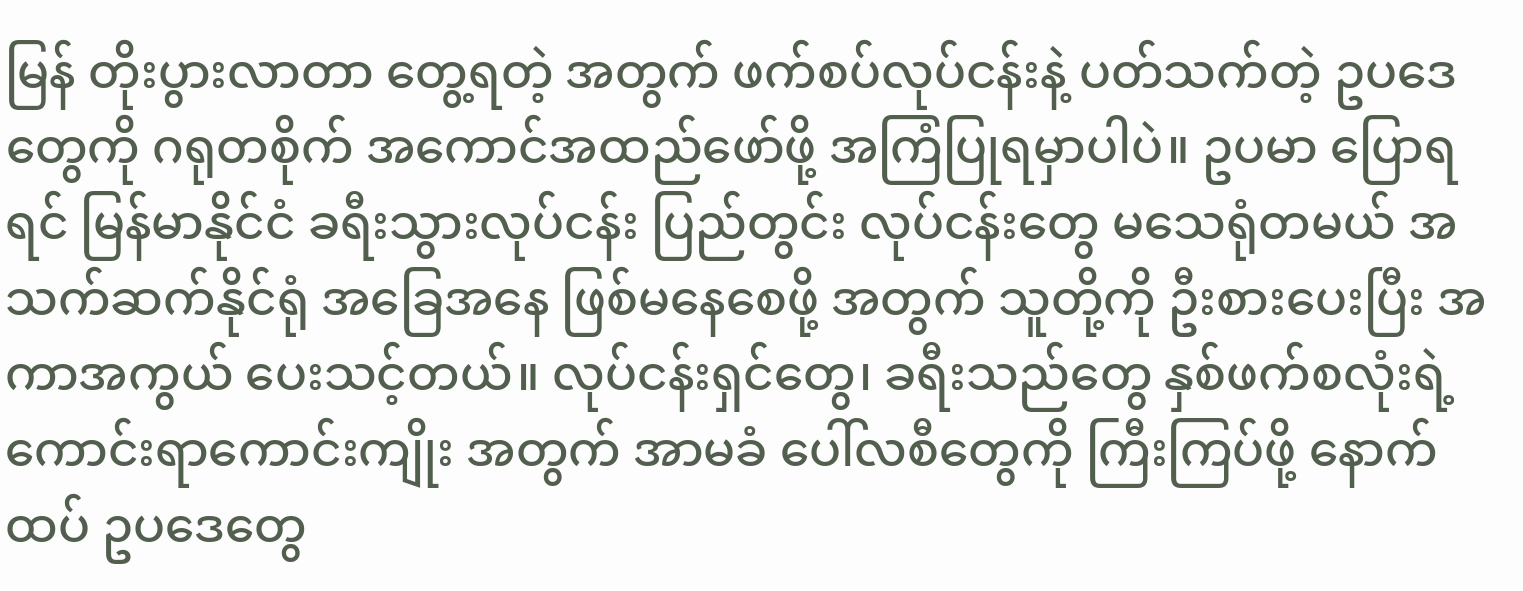မြန် တိုးပွားလာတာ တွေ့ရတဲ့ အတွက် ဖက်စပ်လုပ်ငန်းနဲ့ ပတ်သက်တဲ့ ဥပဒေတွေကို ဂရုတစိုက် အကောင်အထည်ဖော်ဖို့ အကြံပြုရမှာပါပဲ။ ဥပမာ ပြောရရင် မြန်မာနိုင်ငံ ခရီးသွားလုပ်ငန်း ပြည်တွင်း လုပ်ငန်းတွေ မသေရုံတမယ် အသက်ဆက်နိုင်ရုံ အခြေအနေ ဖြစ်မနေစေဖို့ အတွက် သူတို့ကို ဦးစားပေးပြီး အကာအကွယ် ပေးသင့်တယ်။ လုပ်ငန်းရှင်တွေ၊ ခရီးသည်တွေ နှစ်ဖက်စလုံးရဲ့ ကောင်းရာကောင်းကျိုး အတွက် အာမခံ ပေါ်လစီတွေကို ကြီးကြပ်ဖို့ နောက်ထပ် ဥပဒေတွေ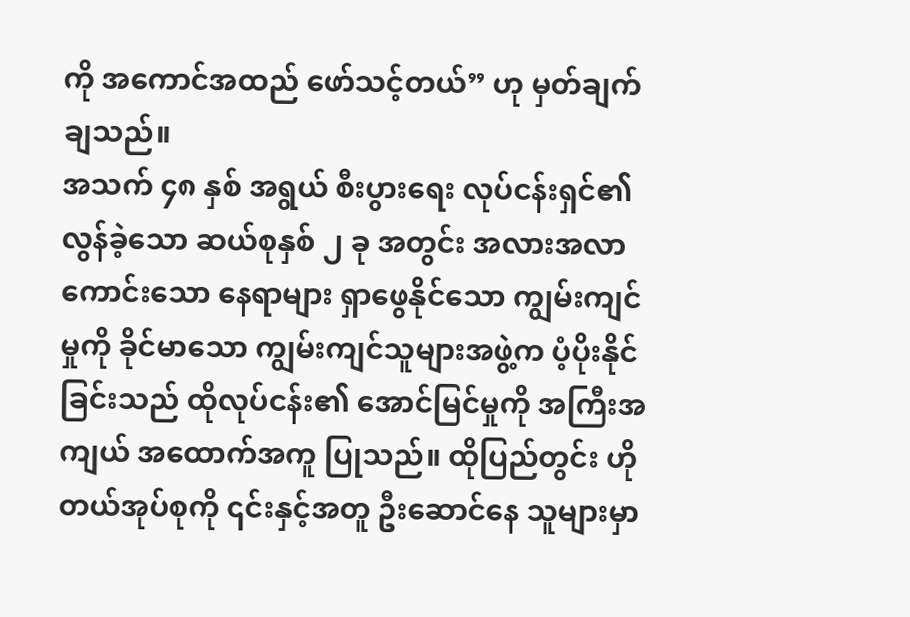ကို အကောင်အထည် ဖော်သင့်တယ်” ဟု မှတ်ချက်ချသည်။
အသက် ၄၈ နှစ် အရွယ် စီးပွားရေး လုပ်ငန်းရှင်၏ လွန်ခဲ့သော ဆယ်စုနှစ် ၂ ခု အတွင်း အလားအလာ ကောင်းသော နေရာများ ရှာဖွေနိုင်သော ကျွမ်းကျင်မှုကို ခိုင်မာသော ကျွမ်းကျင်သူများအဖွဲ့က ပံ့ပိုးနိုင်ခြင်းသည် ထိုလုပ်ငန်း၏ အောင်မြင်မှုကို အကြီးအကျယ် အထောက်အကူ ပြုသည်။ ထိုပြည်တွင်း ဟိုတယ်အုပ်စုကို ၎င်းနှင့်အတူ ဦးဆောင်နေ သူများမှာ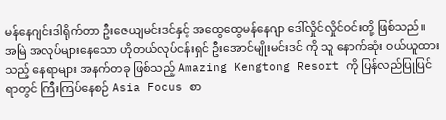မန်နေဂျင်းဒါရိုက်တာ ဦးဇေယျမင်းဒင်နှင့် အထွေထွေမန်နေဂျာ ဒေါ်လှိုင်လှိုင်ဝင်းတို့ ဖြစ်သည်။
အမြဲ အလုပ်များနေသော ဟိုတယ်လုပ်ငန်းရှင် ဦးအောင်မျိုးမင်းဒင် ကို သူ နောက်ဆုံး ဝယ်ယူထားသည့် နေရာများ အနက်တခု ဖြစ်သည့် Amazing Kengtong Resort ကို ပြန်လည်ပြုပြင်ရာတွင် ကြီးကြပ်နေစဉ် Asia Focus စာ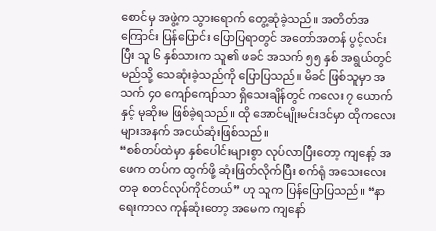စောင်မှ အဖွဲ့က သွားရောက် တွေ့ဆုံခဲ့သည်။ အတိတ်အကြောင်း ပြန်ပြောင်း ပြောပြရာတွင် အတော်အတန် ပွင့်လင်းပြီး သူ ၆ နှစ်သားက သူ၏ ဖခင် အသက် ၅၅ နှစ် အရွယ်တွင် မည်သို့ သေဆုံးခဲ့သည်ကို ပြောပြသည်။ မိခင် ဖြစ်သူမှာ အသက် ၄၀ ကျော်ကျော်သာ ရှိသေးချိန်တွင် ကလေး ၇ ယောက်နှင့် မုဆိုးမ ဖြစ်ခဲ့ရသည်။ ထို အောင်မျိုးမင်းဒင်မှာ ထိုကလေးများအနက် အငယ်ဆုံးဖြစ်သည်။
“စစ်တပ်ထဲမှာ နှစ်ပေါင်းများစွာ လုပ်လာပြီးတော့ ကျနော့် အဖေက တပ်က ထွက်ဖို့ ဆုံးဖြတ်လိုက်ပြီး စက်ရုံ အသေးလေး တခု စတင်လုပ်ကိုင်တယ်” ဟု သူက ပြန်ပြောပြသည်။ “နာရေးကာလ ကုန်ဆုံးတော့ အမေက ကျနော်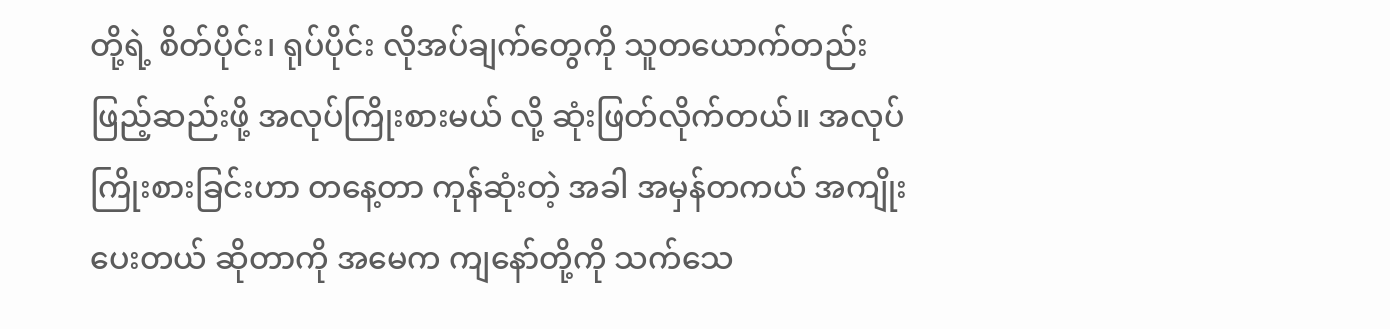တို့ရဲ့ စိတ်ပိုင်း၊ ရုပ်ပိုင်း လိုအပ်ချက်တွေကို သူတယောက်တည်း ဖြည့်ဆည်းဖို့ အလုပ်ကြိုးစားမယ် လို့ ဆုံးဖြတ်လိုက်တယ်။ အလုပ်ကြိုးစားခြင်းဟာ တနေ့တာ ကုန်ဆုံးတဲ့ အခါ အမှန်တကယ် အကျိုးပေးတယ် ဆိုတာကို အမေက ကျနော်တို့ကို သက်သေ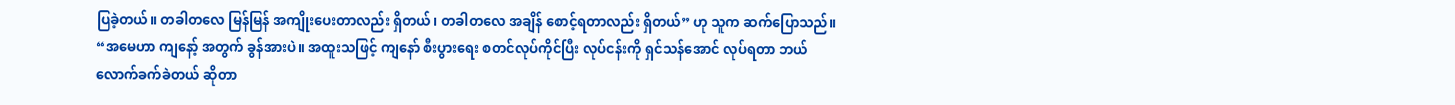ပြခဲ့တယ်။ တခါတလေ မြန်မြန် အကျိုးပေးတာလည်း ရှိတယ်၊ တခါတလေ အချိန် စောင့်ရတာလည်း ရှိတယ်” ဟု သူက ဆက်ပြောသည်။
“အမေဟာ ကျနော့် အတွက် ခွန်အားပဲ။ အထူးသဖြင့် ကျနော် စီးပွားရေး စတင်လုပ်ကိုင်ပြီး လုပ်ငန်းကို ရှင်သန်အောင် လုပ်ရတာ ဘယ်လောက်ခက်ခဲတယ် ဆိုတာ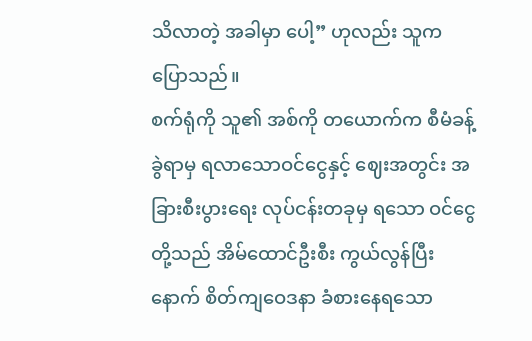သိလာတဲ့ အခါမှာ ပေါ့” ဟုလည်း သူက ပြောသည်။
စက်ရုံကို သူ၏ အစ်ကို တယောက်က စီမံခန့်ခွဲရာမှ ရလာသောဝင်ငွေနှင့် ဈေးအတွင်း အခြားစီးပွားရေး လုပ်ငန်းတခုမှ ရသော ဝင်ငွေတို့သည် အိမ်ထောင်ဦးစီး ကွယ်လွန်ပြီးနောက် စိတ်ကျဝေဒနာ ခံစားနေရသော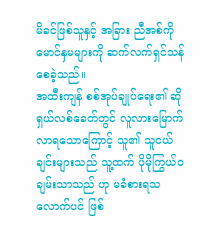မိခင်ဖြစ်သူနှင့် အခြား ညီအစ်ကိုမောင်နှမများကို ဆက်လက်ရှင်သန်စေခဲ့သည်။
အထီးကျန် စစ်အုပ်ချုပ်ရေး၏ ဆိုရှယ်လစ်ခေတ်တွင် လူလားမြောက် လာရသောကြောင့် သူ၏ သူငယ်ချင်းများသည် သူ့ထက် ပိုမိုကြွယ်ဝချမ်းသာသည် ဟု မခံစားရသလောက်ပင် ဖြစ်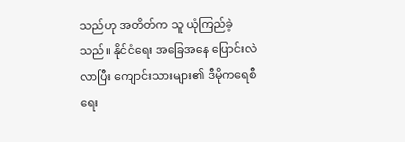သည်ဟု အတိတ်က သူ ယုံကြည်ခဲ့သည်။ နိုင်ငံရေး အခြေအနေ ပြောင်းလဲလာပြီး ကျောင်းသားများ၏ ဒီမိုကရေစီရေး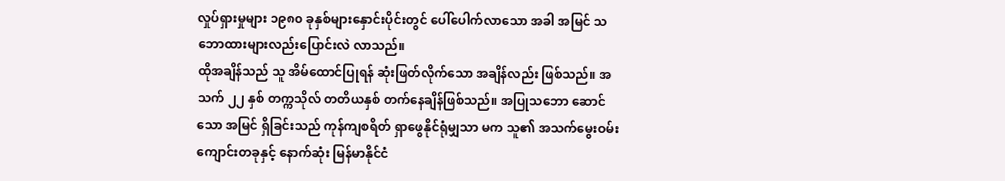လှုပ်ရှားမှုများ ၁၉၈၀ ခုနှစ်များနှောင်းပိုင်းတွင် ပေါ်ပေါက်လာသော အခါ အမြင် သဘောထားများလည်းပြောင်းလဲ လာသည်။
ထိုအချိန်သည် သူ အိမ်ထောင်ပြုရန် ဆုံးဖြတ်လိုက်သော အချိန်လည်း ဖြစ်သည်။ အသက် ၂၂ နှစ် တက္ကသိုလ် တတိယနှစ် တက်နေချိန်ဖြစ်သည်။ အပြုသဘော ဆောင်သော အမြင် ရှိခြင်းသည် ကုန်ကျစရိတ် ရှာဖွေနိုင်ရုံမျှသာ မက သူ၏ အသက်မွေးဝမ်းကျောင်းတခုနှင့် နောက်ဆုံး မြန်မာနိုင်ငံ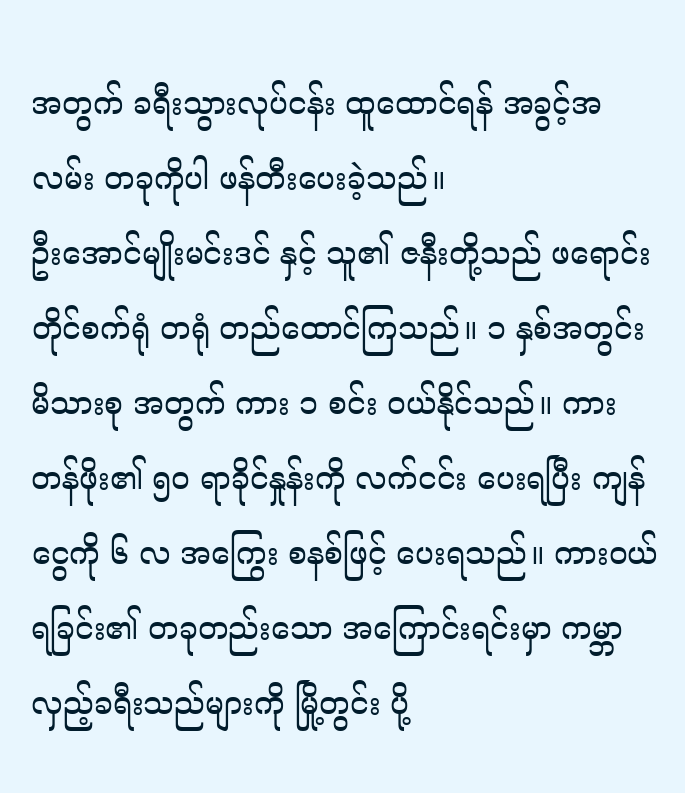အတွက် ခရီးသွားလုပ်ငန်း ထူထောင်ရန် အခွင့်အလမ်း တခုကိုပါ ဖန်တီးပေးခဲ့သည်။
ဦးအောင်မျိုးမင်းဒင် နှင့် သူ၏ ဇနီးတို့သည် ဖရောင်းတိုင်စက်ရုံ တရုံ တည်ထောင်ကြသည်။ ၁ နှစ်အတွင်း မိသားစု အတွက် ကား ၁ စင်း ဝယ်နိုင်သည်။ ကားတန်ဖိုး၏ ၅၀ ရာခိုင်နှုန်းကို လက်ငင်း ပေးရပြီး ကျန်ငွေကို ၆ လ အကြွေး စနစ်ဖြင့် ပေးရသည်။ ကားဝယ်ရခြင်း၏ တခုတည်းသော အကြောင်းရင်းမှာ ကမ္ဘာလှည့်ခရီးသည်များကို မြို့တွင်း ပို့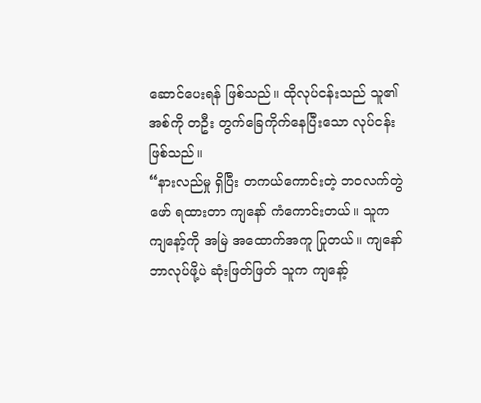ဆောင်ပေးရန် ဖြစ်သည်။ ထိုလုပ်ငန်းသည် သူ၏ အစ်ကို တဦး တွက်ခြေကိုက်နေပြီးသော လုပ်ငန်း ဖြစ်သည်။
“နားလည်မှု ရှိပြီး တကယ်ကောင်းတဲ့ ဘဝလက်တွဲဖော် ရထားတာ ကျနော် ကံကောင်းတယ်။ သူက ကျနော့်ကို အမြဲ အထောက်အကူ ပြုတယ်။ ကျနော် ဘာလုပ်ဖို့ပဲ ဆုံးဖြတ်ဖြတ် သူက ကျနော့်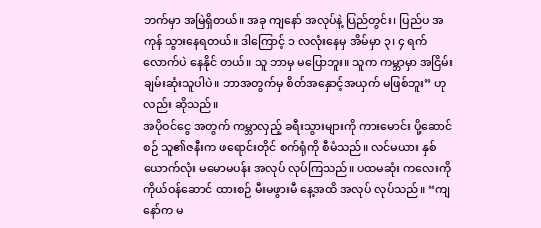ဘက်မှာ အမြဲရှိတယ်။ အခု ကျနော် အလုပ်နဲ့ ပြည်တွင်း၊ ပြည်ပ အကုန် သွားနေရတယ်။ ဒါကြောင့် ၁ လလုံးနေမှ အိမ်မှာ ၃၊ ၄ ရက်လောက်ပဲ နေနိုင် တယ်။ သူ ဘာမှ မပြောဘူး။ သူက ကမ္ဘာမှာ အငြိမ်းချမ်းဆုံးသူပါပဲ။ ဘာအတွက်မှ စိတ်အနှောင့်အယှက် မဖြစ်ဘူး” ဟုလည်း ဆိုသည်။
အပိုဝင်ငွေ အတွက် ကမ္ဘာလှည့် ခရီးသွားများကို ကားမောင်း ပို့ဆောင်စဉ် သူ၏ဇနီးက ဖရောင်းတိုင် စက်ရုံကို စီမံသည်။ လင်မယား နှစ်ယောက်လုံး မမောမပန်း အလုပ် လုပ်ကြသည်။ ပထမဆုံး ကလေးကို ကိုယ်ဝန်ဆောင် ထားစဉ် မီးမဖွားမီ နေ့အထိ အလုပ် လုပ်သည်။ “ကျနော်က မ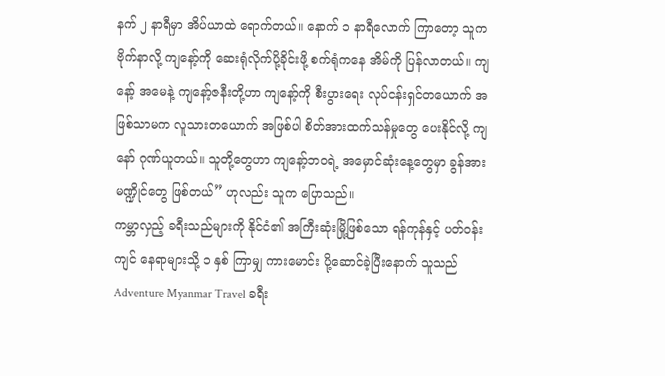နက် ၂ နာရီမှာ အိပ်ယာထဲ ရောက်တယ်။ နောက် ၁ နာရီလောက် ကြာတော့ သူက ဗိုက်နာလို့ ကျနော့်ကို ဆေးရုံလိုက်ပို့ခိုင်းဖို့ စက်ရုံကနေ အိမ်ကို ပြန်လာတယ်။ ကျနော့် အမေနဲ့ ကျနော့်ဇနီးတို့ဟာ ကျနော့်ကို စီးပွားရေး လုပ်ငန်းရှင်တယောက် အဖြစ်သာမက လူသားတယောက် အဖြစ်ပါ စိတ်အားထက်သန်မှုတွေ ပေးနိုင်လို့ ကျနော် ဂုဏ်ယူတယ်။ သူတို့တွေဟာ ကျနော့်ဘဝရဲ့ အမှောင်ဆုံးနေ့တွေမှာ ခွန်အား မဏ္ဍိုင်တွေ ဖြစ်တယ်” ဟုလည်း သူက ပြောသည်။
ကမ္ဘာလှည့် ခရီးသည်များကို နိုင်ငံ၏ အကြီးဆုံးမြို့ဖြစ်သော ရန်ကုန်နှင့် ပတ်ဝန်းကျင် နေရာများသို့ ၁ နှစ် ကြာမျှ ကားမောင်း ပို့ဆောင်ခဲ့ပြီးနောက် သူသည် Adventure Myanmar Travel ခရီး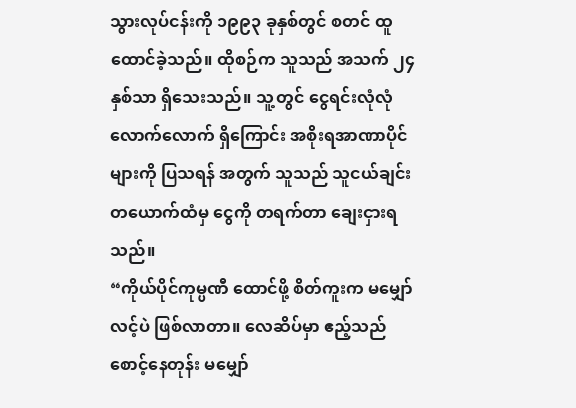သွားလုပ်ငန်းကို ၁၉၉၃ ခုနှစ်တွင် စတင် ထူထောင်ခဲ့သည်။ ထိုစဉ်က သူသည် အသက် ၂၄ နှစ်သာ ရှိသေးသည်။ သူ့တွင် ငွေရင်းလုံလုံလောက်လောက် ရှိကြောင်း အစိုးရအာဏာပိုင်များကို ပြသရန် အတွက် သူသည် သူငယ်ချင်းတယောက်ထံမှ ငွေကို တရက်တာ ချေးငှားရသည်။
“ကိုယ်ပိုင်ကုမ္ပဏီ ထောင်ဖို့ စိတ်ကူးက မမျှော်လင့်ပဲ ဖြစ်လာတာ။ လေဆိပ်မှာ ဧည့်သည် စောင့်နေတုန်း မမျှော်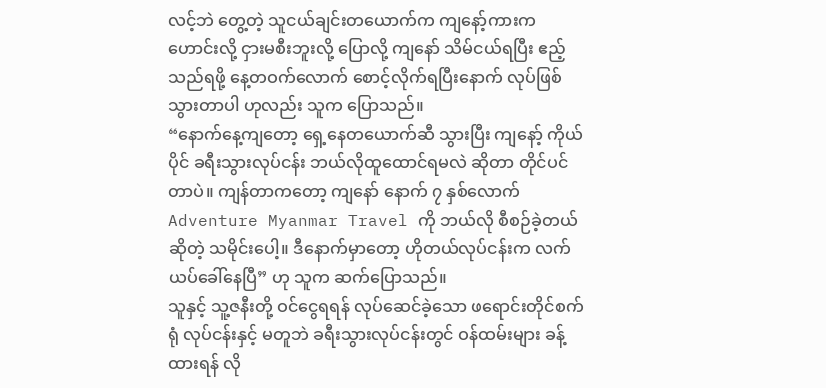လင့်ဘဲ တွေ့တဲ့ သူငယ်ချင်းတယောက်က ကျနော့်ကားက ဟောင်းလို့ ငှားမစီးဘူးလို့ ပြောလို့ ကျနော် သိမ်ငယ်ရပြီး ဧည့်သည်ရဖို့ နေ့တဝက်လောက် စောင့်လိုက်ရပြီးနောက် လုပ်ဖြစ်သွားတာပါ ဟုလည်း သူက ပြောသည်။
“နောက်နေ့ကျတော့ ရှေ့နေတယောက်ဆီ သွားပြီး ကျနော့် ကိုယ်ပိုင် ခရီးသွားလုပ်ငန်း ဘယ်လိုထူထောင်ရမလဲ ဆိုတာ တိုင်ပင်တာပဲ။ ကျန်တာကတော့ ကျနော် နောက် ၇ နှစ်လောက် Adventure Myanmar Travel ကို ဘယ်လို စီစဉ်ခဲ့တယ် ဆိုတဲ့ သမိုင်းပေါ့။ ဒီနောက်မှာတော့ ဟိုတယ်လုပ်ငန်းက လက်ယပ်ခေါ်နေပြီ” ဟု သူက ဆက်ပြောသည်။
သူနှင့် သူ့ဇနီးတို့ ဝင်ငွေရရန် လုပ်ဆေင်ခဲ့သော ဖရောင်းတိုင်စက်ရုံ လုပ်ငန်းနှင့် မတူဘဲ ခရီးသွားလုပ်ငန်းတွင် ဝန်ထမ်းများ ခန့်ထားရန် လို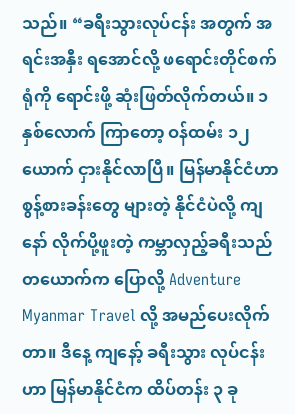သည်။ “ခရီးသွားလုပ်ငန်း အတွက် အရင်းအနှီး ရအောင်လို့ ဖရောင်းတိုင်စက်ရုံကို ရောင်းဖို့ ဆုံးဖြတ်လိုက်တယ်။ ၁ နှစ်လောက် ကြာတော့ ဝန်ထမ်း ၁၂ ယောက် ငှားနိုင်လာပြီ။ မြန်မာနိုင်ငံဟာ စွန့်စားခန်းတွေ များတဲ့ နိုင်ငံပဲလို့ ကျနော် လိုက်ပို့ဖူးတဲ့ ကမ္ဘာလှည့်ခရီးသည် တယောက်က ပြောလို့ Adventure Myanmar Travel လို့ အမည်ပေးလိုက်တာ။ ဒီနေ့ ကျနော့် ခရီးသွား လုပ်ငန်းဟာ မြန်မာနိုင်ငံက ထိပ်တန်း ၃ ခု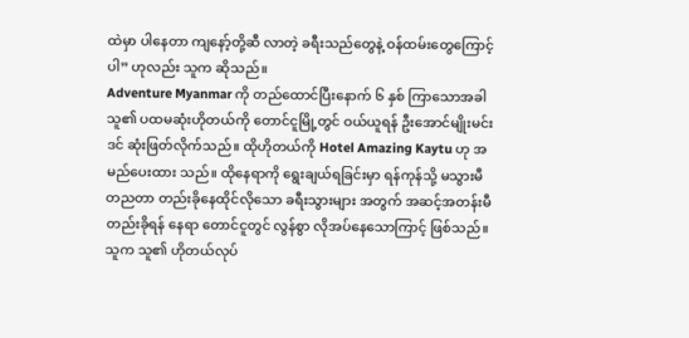ထဲမှာ ပါနေတာ ကျနော့်တို့ဆီ လာတဲ့ ခရီးသည်တွေနဲ့ ဝန်ထမ်းတွေကြောင့် ပါ” ဟုလည်း သူက ဆိုသည်။
Adventure Myanmar ကို တည်ထောင်ပြီးနောက် ၆ နှစ် ကြာသောအခါ သူ၏ ပထမဆုံးဟိုတယ်ကို တောင်ငူမြို့တွင် ဝယ်ယူရန် ဦးအောင်မျိုးမင်းဒင် ဆုံးဖြတ်လိုက်သည်။ ထိုဟိုတယ်ကို Hotel Amazing Kaytu ဟု အမည်ပေးထား သည်။ ထိုနေရာကို ရွေးချယ်ရခြင်းမှာ ရန်ကုန်သို့ မသွားမီ တညတာ တည်းခိုနေထိုင်လိုသော ခရီးသွားများ အတွက် အဆင့်အတန်းမီ တည်းခိုရန် နေရာ တောင်ငူတွင် လွန်စွာ လိုအပ်နေသောကြာင့် ဖြစ်သည်။
သူက သူ၏ ဟိုတယ်လုပ်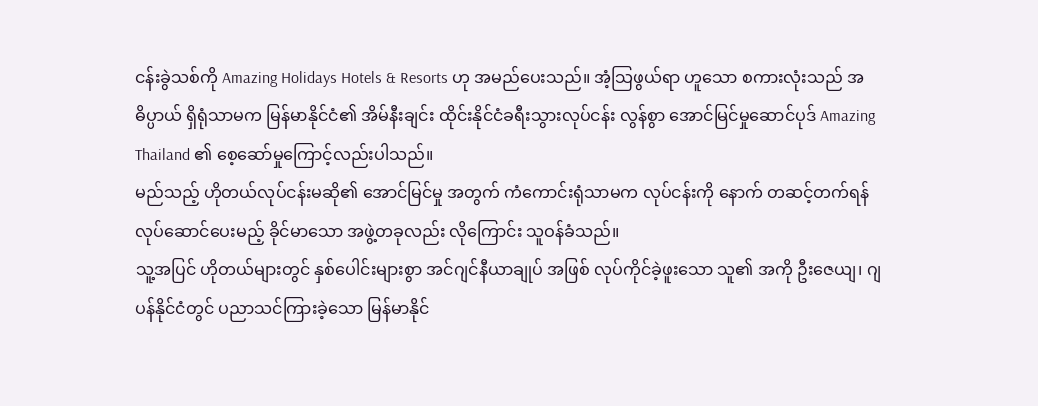ငန်းခွဲသစ်ကို Amazing Holidays Hotels & Resorts ဟု အမည်ပေးသည်။ အံ့သြဖွယ်ရာ ဟူသော စကားလုံးသည် အဓိပ္ပာယ် ရှိရုံသာမက မြန်မာနိုင်ငံ၏ အိမ်နီးချင်း ထိုင်းနိုင်ငံခရီးသွားလုပ်ငန်း လွန်စွာ အောင်မြင်မှုဆောင်ပုဒ် Amazing Thailand ၏ စေ့ဆော်မှုကြောင့်လည်းပါသည်။
မည်သည့် ဟိုတယ်လုပ်ငန်းမဆို၏ အောင်မြင်မှု အတွက် ကံကောင်းရုံသာမက လုပ်ငန်းကို နောက် တဆင့်တက်ရန် လုပ်ဆောင်ပေးမည့် ခိုင်မာသော အဖွဲ့တခုလည်း လိုကြောင်း သူဝန်ခံသည်။
သူ့အပြင် ဟိုတယ်များတွင် နှစ်ပေါင်းများစွာ အင်ဂျင်နီယာချုပ် အဖြစ် လုပ်ကိုင်ခဲ့ဖူးသော သူ၏ အကို ဦးဇေယျ၊ ဂျပန်နိုင်ငံတွင် ပညာသင်ကြားခဲ့သော မြန်မာနိုင်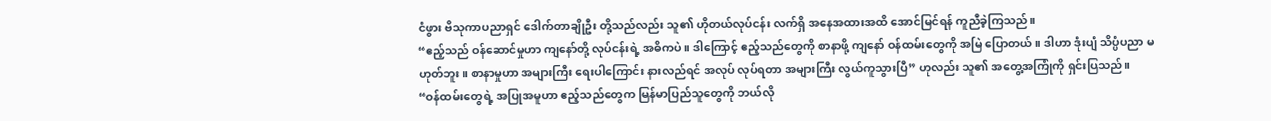ငံဖွား ဗိသုကာပညာရှင် ဒေါက်တာချိုဦး တို့သည်လည်း သူ၏ ဟိုတယ်လုပ်ငန်း လက်ရှိ အနေအထားအထိ အောင်မြင်ရန် ကူညီခဲ့ကြသည်။
“ဧည့်သည် ဝန်ဆောင်မှုဟာ ကျနော်တို့ လုပ်ငန်းရဲ့ အဓိကပဲ။ ဒါကြောင့် ဧည့်သည်တွေကို စာနာဖို့ ကျနော် ဝန်ထမ်းတွေကို အမြဲ ပြောတယ်။ ဒါဟာ ဒုံးပျံ သိပ္ပံပညာ မဟုတ်ဘူး။ စာနာမှုဟာ အများကြီး ရေးပါကြောင်း နားလည်ရင် အလုပ် လုပ်ရတာ အများကြီး လွယ်ကူသွားပြီ” ဟုလည်း သူ၏ အတွေ့အကြုံကို ရှင်းပြသည်။
“ဝန်ထမ်းတွေရဲ့ အပြုအမူဟာ ဧည့်သည်တွေက မြန်မာပြည်သူတွေကို ဘယ်လို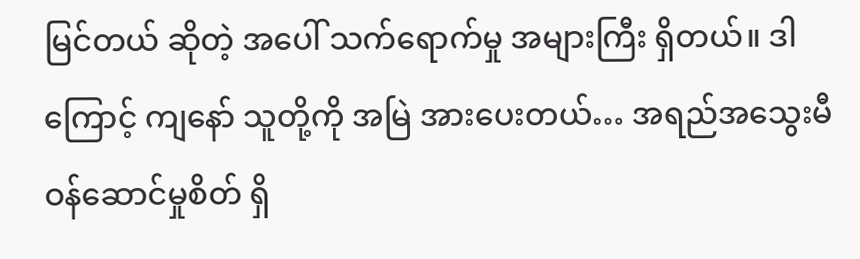မြင်တယ် ဆိုတဲ့ အပေါ် သက်ရောက်မှု အများကြီး ရှိတယ်။ ဒါကြောင့် ကျနော် သူတို့ကို အမြဲ အားပေးတယ်… အရည်အသွေးမီ ဝန်ဆောင်မှုစိတ် ရှိ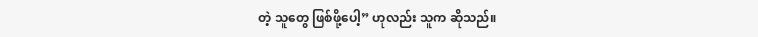တဲ့ သူတွေ ဖြစ်ဖို့ပေါ့” ဟုလည်း သူက ဆိုသည်။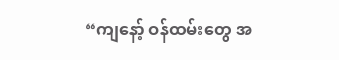“ကျနော့် ဝန်ထမ်းတွေ အ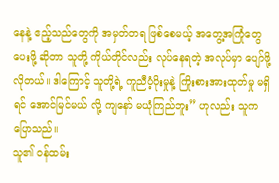နေနဲ့ ဧည့်သည်တွေကို အမှတ်တရ ဖြစ်စေမယ့် အတွေ့အကြုံတွေ ပေးဖို့ ဆိုတာ သူတို့ ကိုယ်တိုင်လည်း လုပ်နေရတဲ့ အလုပ်မှာ ပျော်ဖို့ လိုတယ်။ ဒါကြောင့် သူတို့ရဲ့ ကူညီပံ့ပိုးမှုနဲ့ ကြိုးစားအားထုတ်မှု မရှိရင် အောင်မြင်မယ် လို့ ကျနော် မယုံကြည်ဘူး” ဟုလည်း သူက ပြောသည်။
သူ၏ ဝန်ထမ်း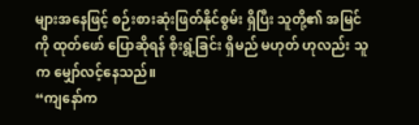များအနေဖြင့် စဉ်းစားဆုံးဖြတ်နိုင်စွမ်း ရှိပြီး သူတို့၏ အမြင်ကို ထုတ်ဖော် ပြောဆိုရန် စိုးရွံ့ခြင်း ရှိမည် မဟုတ် ဟုလည်း သူက မျှော်လင့်နေသည်။
“ကျနော်က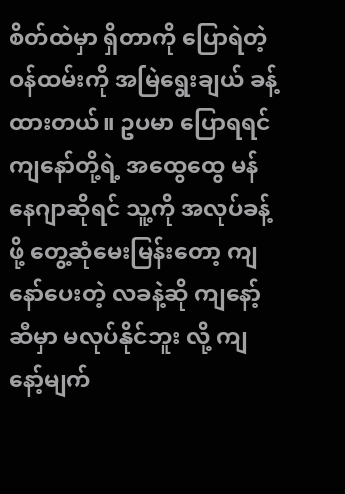စိတ်ထဲမှာ ရှိတာကို ပြောရဲတဲ့ ဝန်ထမ်းကို အမြဲရွေးချယ် ခန့်ထားတယ်။ ဥပမာ ပြောရရင် ကျနော်တို့ရဲ့ အထွေထွေ မန်နေဂျာဆိုရင် သူ့ကို အလုပ်ခန့်ဖို့ တွေ့ဆုံမေးမြန်းတော့ ကျနော်ပေးတဲ့ လခနဲ့ဆို ကျနော့်ဆီမှာ မလုပ်နိုင်ဘူး လို့ ကျနော့်မျက်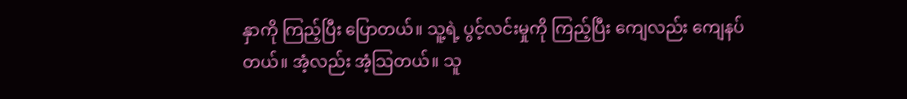နှာကို ကြည့်ပြီး ပြောတယ်။ သူ့ရဲ့ ပွင့်လင်းမှုကို ကြည့်ပြီး ကျေလည်း ကျေနပ်တယ်။ အံ့လည်း အံ့သြတယ်။ သူ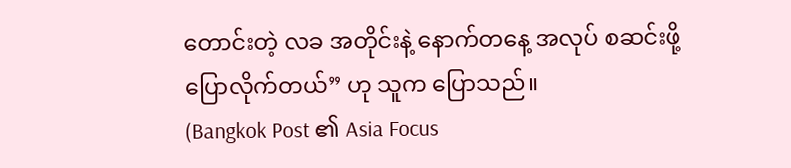တောင်းတဲ့ လခ အတိုင်းနဲ့ နောက်တနေ့ အလုပ် စဆင်းဖို့ ပြောလိုက်တယ်” ဟု သူက ပြောသည်။
(Bangkok Post ၏ Asia Focus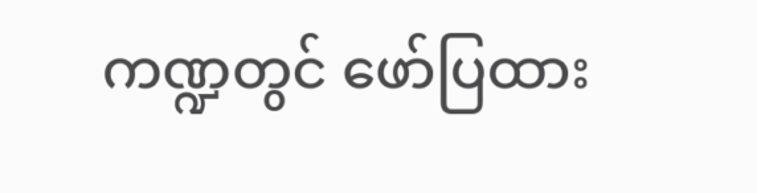ကဏ္ဍတွင် ဖော်ပြထား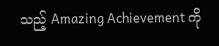သည့် Amazing Achievement ကို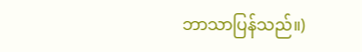ဘာသာပြန်သည်။)